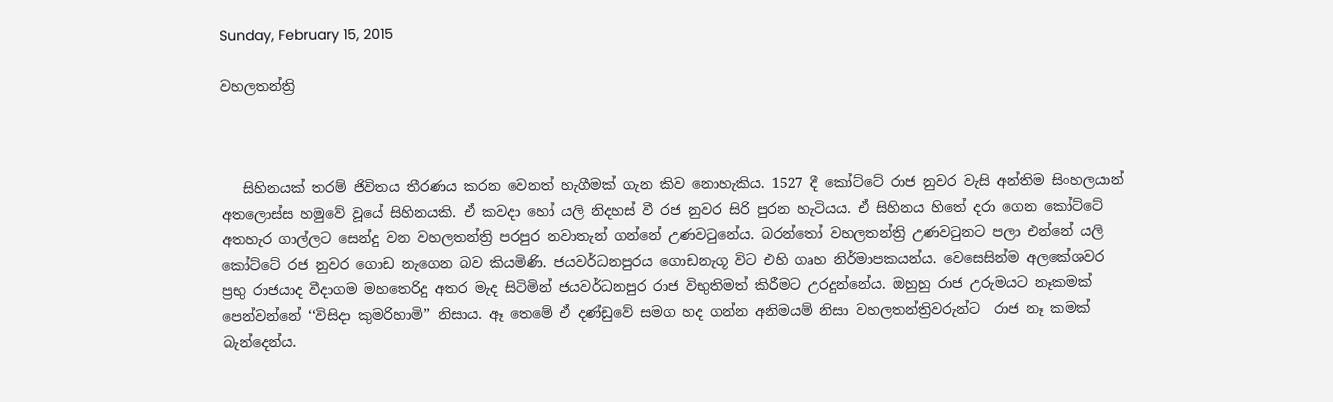Sunday, February 15, 2015

වහලතන්ත්‍රි



   සිහිනයක් තරම් ජිවිතය තීරණය කරන වෙනත් හැගීමක් ගැන කිව නොහැකිය. 1527 දී කෝට්ටේ රාජ නුවර වැසි අන්තිම සිංහලයාන් අතලොස්ස හමුවේ වූයේ සිහිනයකි. ඒ කවදා හෝ යලි නිදහස් වී රජ නුවර සිරි පුරන හැටියය. ඒ සිහිනය හිතේ දරා ගෙන කෝට්ටේ අතහැර ගාල්ලට සෙන්දු වන වහලතන්ත්‍රි පරපුර නවාතැන් ගන්නේ උණවටුනේය. බරන්තෝ වහලතන්ත්‍රි උණවටුනට පලා එන්නේ යලි කෝට්ටේ රජ නුවර ගොඩ නැගෙන බව කියමිණි. ජයවර්ධනපුරය ගොඩනැගූ විට එහි ගෘහ නිර්මාපකයන්ය. වෙසෙසින්ම අලකේශවර ප්‍රභු රාජයාද වීදාගම මහතෙරිදු අතර මැද සිටිමින් ජයවර්ධනපුර රාජ විභුතිමත් කිරීමට උරදුන්නේය. ඔහුහු රාජ උරුමයට නෑකමක් පෙන්වන්නේ ‘‘විසිදා කුමරිහාමි’’ නිසාය. ඈ තෙමේ ඒ දණ්ඩුවේ සමග හද ගන්න අනිමයම් නිසා වහලතන්ත්‍රිවරුන්ට  රාජ නෑ කමක් බැන්දෙන්ය.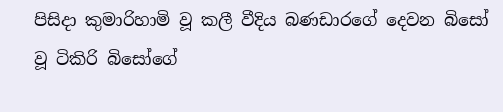පිසිදා කුමාරිහාමි වූ කලී වීදිය බණඩාරගේ දෙවන බිසෝ වූ ටිකිරි බිසෝගේ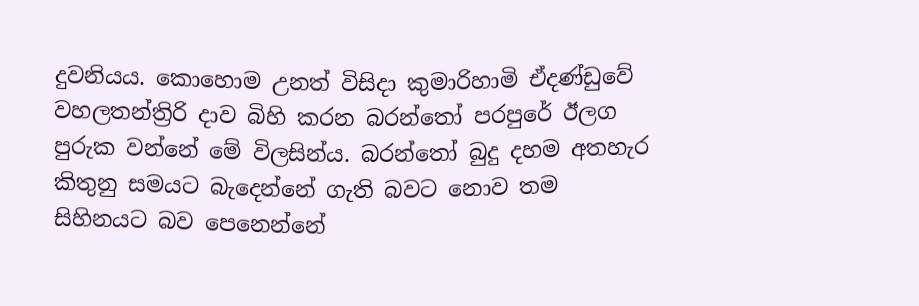දුවනියය. කොහොම උනත් විසිදා කුමාරිහාමි ඒදණ්ඩුවේ වහලතන්ත්‍රිරි දාව බිහි කරන බරන්තෝ පරපුරේ ඊලග පුරුක වන්නේ මේ විලසින්ය. බරන්තෝ බුදු දහම අතහැර කිතුනු සමයට බැදෙන්නේ ගැති බවට නොව තම සිහිනයට බව පෙනෙන්නේ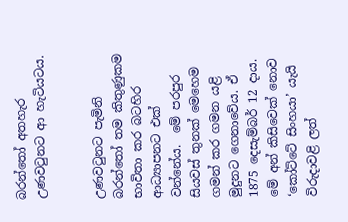බරන්තෝ අතහැර උණවටුනට ආ හැටියටය.


උණවටුනට පැමිනි බරන්තෝ තම කිතුණුකම භාවිතා කර බටහිර ආධ්‍යාපනට එක් වන්නේය.  මේ පරපුර සියවස් තුනක් මෙහෙම ගමන් කර ගමන යළි මුදුනට ගෙනාවේය. ඒ 1875 දෙසැම්බර් 12 දාය. මේ අන් කිසිවෙක් නොව ‘කෝට්ටේ සිංහයා’ යැයි විරුදාවළි ලත්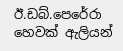ඊ.ඩබ්.පෙරේරා හෙවක් ඇලියන්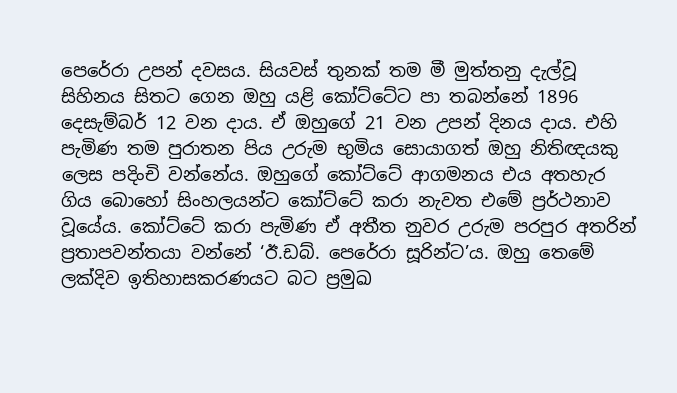පෙරේරා උපන් දවසය. සියවස් තුනක් තම මී මුත්තනු දැල්වූ සිහිනය සිතට ගෙන ඔහු යළි කෝට්ටේට පා තබන්නේ 1896 දෙසැම්බර් 12 වන දාය. ඒ ඔහුගේ 21 වන උපන් දිනය දාය. එහි පැමිණ තම පුරාතන පිය උරුම භුමිය සොයාගත් ඔහු නිතිඥයකු ලෙස පදිංචි වන්නේය. ඔහුගේ කෝට්ටේ ආගමනය එය අතහැර ගිය බොහෝ සිංහලයන්ට කෝට්ටේ කරා නැවත එමේ ප්‍රර්ථනාව වූයේය. කෝට්ටේ කරා පැමිණ ඒ අතීත නුවර උරුම පරපුර අතරින් ප්‍රතාපවන්තයා වන්නේ ‘ඊ.ඩබ්. පෙරේරා සූරින්ට’ය. ඔහු තෙමේ ලක්දිව ඉතිහාසකරණයට බට ප්‍රමුඛ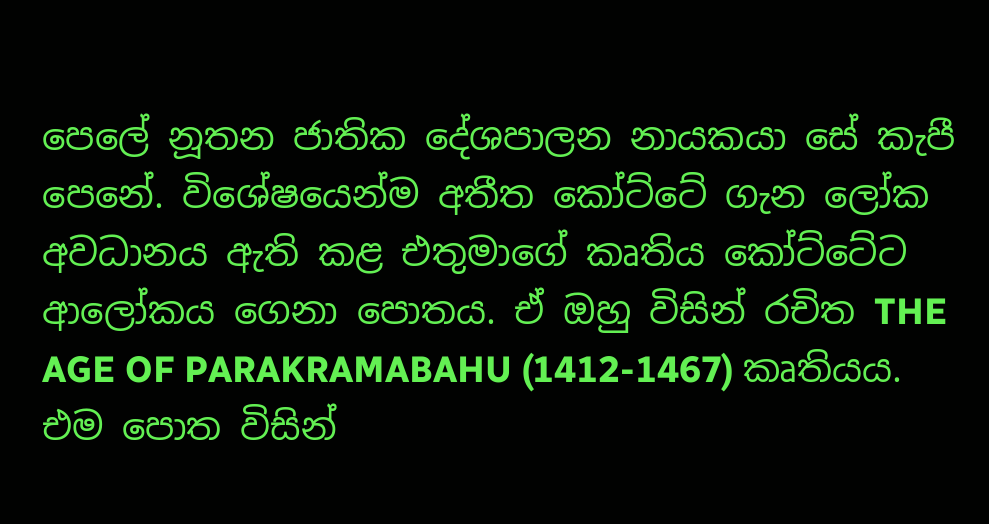පෙලේ නූතන ජාතික දේශපාලන නායකයා සේ කැපී පෙනේ. විශේෂයෙන්ම අතීත කෝට්ටේ ගැන ලෝක අවධානය ඇති කළ එතුමාගේ කෘතිය කෝට්ටේට ආලෝකය ගෙනා පොතය. ඒ ඔහු විසින් රචිත THE AGE OF PARAKRAMABAHU (1412-1467) කෘතියය. එම පොත විසින්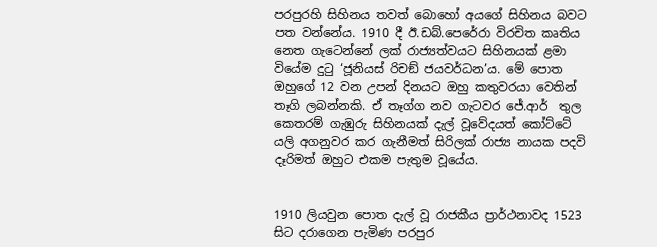පරපුරහි සිහිනය තවත් බොහෝ අයගේ සිහිනය බවට පත වන්නේය. 1910 දී ඊ.ඩබ්.පෙරේරා විරචිත කෘතිය නෙත ගැටෙන්නේ ලක් රාජ්‍යත්වයට සිහිනයක් ළමා වියේම දුටු ‘ජූනියස් රිචඞ් ජයවර්ධන’ය. මේ පොත ඔහුගේ 12 වන උපන් දිනයට ඔහු කතුවරයා වෙතින් තෑගි ලබන්නකි. ඒ තෑග්ග නව ගැටවර ජේ.ආර්  තුල කෙතරම් ගැඹුරු සිහිනයක් දැල් වූවේදයත් කෝට්ටේ යලි අගනුවර කර ගැනීමත් සිරිලක් රාජ්‍ය නායක පදවි දෑරිමත් ඔහුට එකම පැතුම වූයේය.


1910 ලියවුන පොත දැල් වූ රාජකීය ප්‍රාර්ථනාවද 1523 සිට දරාගෙන පැමිණ පරපුර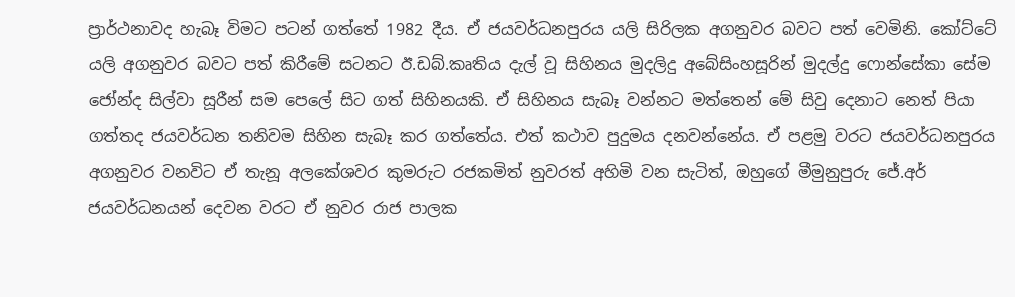ප්‍රාර්ථනාවද හැබෑ විමට පටන් ගත්තේ 1982 දීය. ඒ ජයවර්ධනපුරය යලි සිරිලක අගනුවර බවට පත් වෙමිනි. කෝට්ටේ යලි අගනුවර බවට පත් කිරීමේ සටනට ඊ.ඩබ්.කෘතිය දැල් වූ සිහිනය මුදලිදු අබේසිංහසූරින් මුදල්දු ෆොන්සේකා සේම ජෝන්ද සිල්වා සූරීන් සම පෙලේ සිට ගත් සිහිනයකි. ඒ සිහිනය සැබෑ වන්නට මත්තෙන් මේ සිවු දෙනාට නෙත් පියා ගත්තද ජයවර්ධන තනිවම සිහින සැබෑ කර ගත්තේය. එත් කථාව පුදුමය දනවන්නේය. ඒ පළමු වරට ජයවර්ධනපුරය අගනුවර වනවිට ඒ තැනූ අලකේශවර කුමරුට රජකමිත් නුවරත් අහිමි වන සැටිත්, ඔහුගේ මීමුනුපුරු ජේ.අර් ජයවර්ධනයන් දෙවන වරට ඒ නුවර රාජ පාලක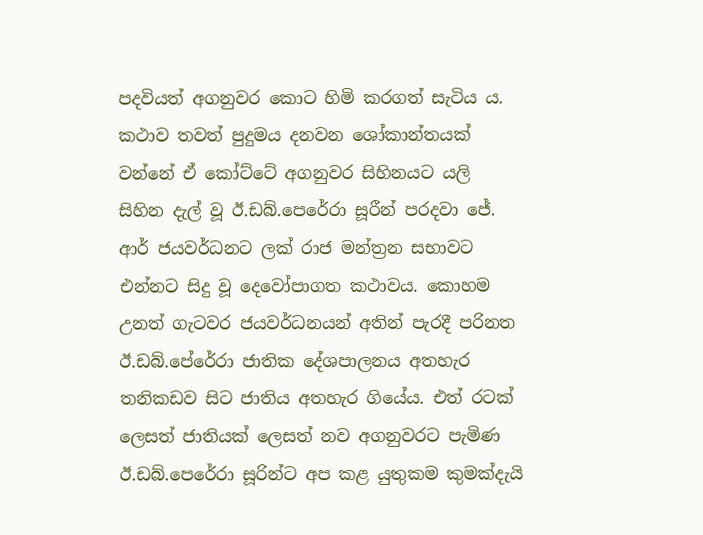පදවියත් අගනුවර කොට හිමි කරගත් සැටිය ය. කථාව තවත් පුදුමය දනවන ශෝකාන්තයක් වන්නේ ඒ කෝට්ටේ අගනුවර සිහිනයට යලි සිහින දැල් වූ ඊ.ඩබ්.පෙරේරා සූරීන් පරදවා ජේ. ආර් ජයවර්ධනට ලක් රාජ මන්ත්‍රන සභාවට එන්නට සිදු වූ දෙවෝපාගත කථාවය. කොහම උනත් ගැටවර ජයවර්ධනයන් අතින් පැරදී පරිනත ඊ.ඩබ්.පේරේරා ජාතික දේශපාලනය අතහැර තනිකඩව සිට ජාතිය අතහැර ගියේය. එත් රටක් ලෙසත් ජාතියක් ලෙසත් නව අගනුවරට පැමිණ ඊ.ඩබ්.පෙරේරා සූරින්ට අප කළ යුතුකම කුමක්දැයි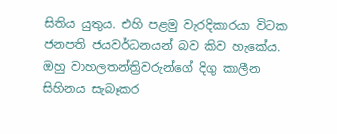සිතිය යුතුය. එහි පළමු වැරදිකාරයා විටක ජනපති ජයවර්ධනයන් බව කිව හැකේය. ඔහු වාහලතන්ත්‍රිවරුන්ගේ දිගු කාලීන සිහිනය සැබෑකර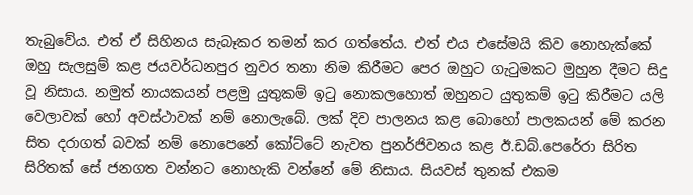තැබුවේය. එත් ඒ සිහිනය සැබෑකර තමන් කර ගත්තේය. එත් එය එසේමයි කිව නොහැක්කේ ඔහු සැලසුම් කළ ජයවර්ධනපුර නුවර තනා නිම කිරීමට පෙර ඔහුට ගැටුමකට මුහුන දීමට සිදු වූ නිසාය. නමුත් නායකයන් පළමු යුතුකම් ඉටු නොකලහොත් ඔහුනට යුතුකම් ඉටු කිරීමට යලි වෙලාවක් හෝ අවස්ථාවක් නම් නොලැබේ. ලක් දිව පාලනය කළ බොහෝ පාලකයන් මේ කරන සිත දරාගත් බවක් නම් නොපෙනේ කෝට්ටේ නැවත පුනර්ජිවනය කළ ඊ.ඩබ්.පෙරේරා සිරිත සිරිතක් සේ ජනගත වන්නට නොහැකි වන්නේ මේ නිසාය. සියවස් තුනක් එකම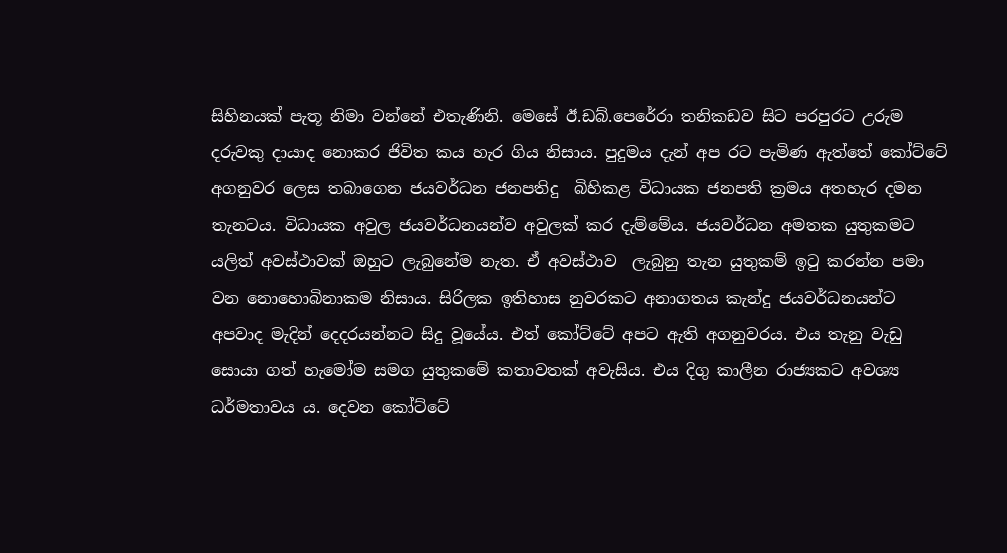සිහිනයක් පැතූ නිමා වන්නේ එතැණිනි. මෙසේ ඊ.ඩබ්.පෙරේරා තනිකඩව සිට පරපුරට උරුම දරුවකු දායාද නොකර ජිවිත කය හැර ගිය නිසාය. පුදුමය දැන් අප රට පැමිණ ඇත්තේ කෝට්ටේ අගනුවර ලෙස තබාගෙන ජයවර්ධන ජනපතිදු  බිහිකළ විධායක ජනපති ක්‍රමය අතහැර දමන තැනටය. විධායක අවුල ජයවර්ධනයන්ව අවුලක් කර දැම්මේය. ජයවර්ධන අමතක යුතුකමට යලිත් අවස්ථාවක් ඔහුට ලැබුනේම නැත. ඒ අවස්ථාව  ලැබුනු තැන යුතුකම් ඉටු කරන්න පමා වන නොහොබිනාකම නිසාය. සිරිලක ඉතිහාස නුවරකට අනාගතය කැන්දු ජයවර්ධනයන්ට අපවාද මැදින් දෙදරයන්නට සිදු වූයේය. එත් කෝට්ටේ අපට ඇති අගනුවරය. එය තැනු වැඩු සොයා ගත් හැමෝම සමග යුතුකමේ කතාවතක් අවැසිය. එය දිගු කාලීන රාජ්‍යකට අවශ්‍ය ධර්මතාවය ය. දෙවන කෝට්ටේ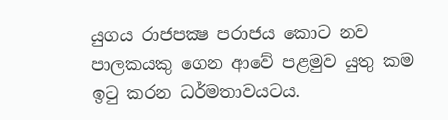යුගය රාජපක්‍ෂ පරාජය කොට නව පාලකයකු ගෙන ආවේ පළමුව යුතු කම ඉටු කරන ධර්මතාවයටය.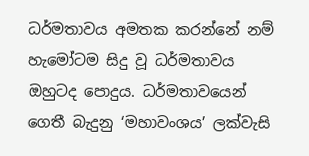ධර්මතාවය අමතක කරන්නේ නම් හැමෝටම සිදු වූ ධර්මතාවය ඔහුටද පොදුය. ධර්මතාවයෙන් ගෙතී බැදුනු ‘මහාවංශය’ ලක්වැසි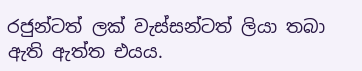රජුන්ටත් ලක් වැස්සන්ටත් ලියා තබා ඇති ඇත්ත එයය.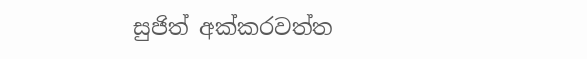සුජිත් අක්කරවත්ත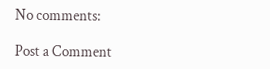No comments:

Post a Comment